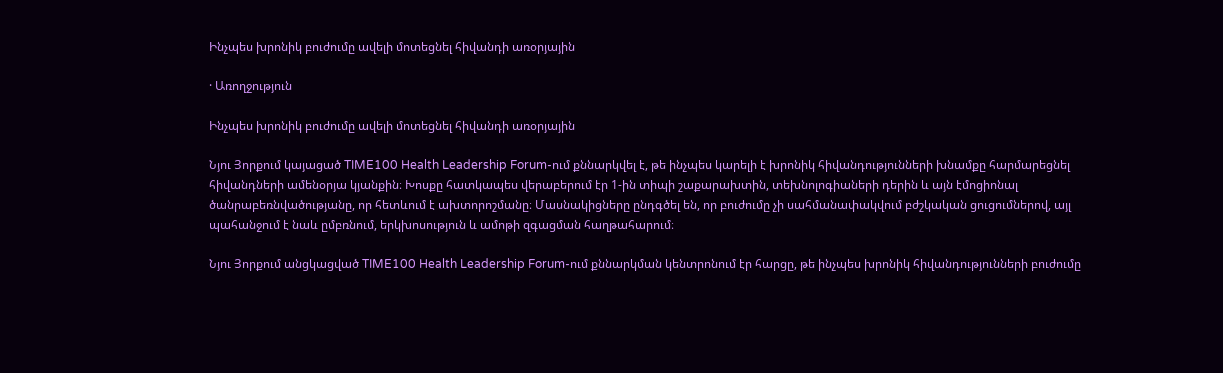Ինչպես խրոնիկ բուժումը ավելի մոտեցնել հիվանդի առօրյային

· Առողջություն

Ինչպես խրոնիկ բուժումը ավելի մոտեցնել հիվանդի առօրյային

Նյու Յորքում կայացած TIME100 Health Leadership Forum-ում քննարկվել է, թե ինչպես կարելի է խրոնիկ հիվանդությունների խնամքը հարմարեցնել հիվանդների ամենօրյա կյանքին։ Խոսքը հատկապես վերաբերում էր 1-ին տիպի շաքարախտին, տեխնոլոգիաների դերին և այն էմոցիոնալ ծանրաբեռնվածությանը, որ հետևում է ախտորոշմանը։ Մասնակիցները ընդգծել են, որ բուժումը չի սահմանափակվում բժշկական ցուցումներով, այլ պահանջում է նաև ըմբռնում, երկխոսություն և ամոթի զգացման հաղթահարում։

Նյու Յորքում անցկացված TIME100 Health Leadership Forum-ում քննարկման կենտրոնում էր հարցը, թե ինչպես խրոնիկ հիվանդությունների բուժումը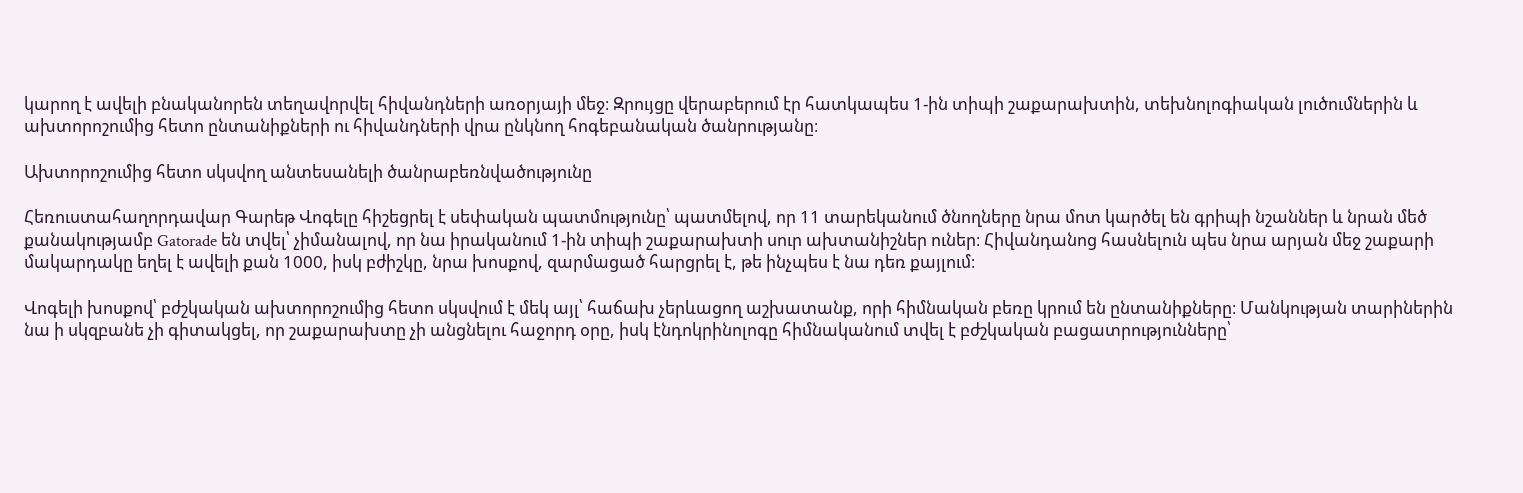կարող է ավելի բնականորեն տեղավորվել հիվանդների առօրյայի մեջ։ Զրույցը վերաբերում էր հատկապես 1-ին տիպի շաքարախտին, տեխնոլոգիական լուծումներին և ախտորոշումից հետո ընտանիքների ու հիվանդների վրա ընկնող հոգեբանական ծանրությանը։

Ախտորոշումից հետո սկսվող անտեսանելի ծանրաբեռնվածությունը

Հեռուստահաղորդավար Գարեթ Վոգելը հիշեցրել է սեփական պատմությունը՝ պատմելով, որ 11 տարեկանում ծնողները նրա մոտ կարծել են գրիպի նշաններ և նրան մեծ քանակությամբ Gatorade են տվել՝ չիմանալով, որ նա իրականում 1-ին տիպի շաքարախտի սուր ախտանիշներ ուներ։ Հիվանդանոց հասնելուն պես նրա արյան մեջ շաքարի մակարդակը եղել է ավելի քան 1000, իսկ բժիշկը, նրա խոսքով, զարմացած հարցրել է, թե ինչպես է նա դեռ քայլում։

Վոգելի խոսքով՝ բժշկական ախտորոշումից հետո սկսվում է մեկ այլ՝ հաճախ չերևացող աշխատանք, որի հիմնական բեռը կրում են ընտանիքները։ Մանկության տարիներին նա ի սկզբանե չի գիտակցել, որ շաքարախտը չի անցնելու հաջորդ օրը, իսկ էնդոկրինոլոգը հիմնականում տվել է բժշկական բացատրությունները՝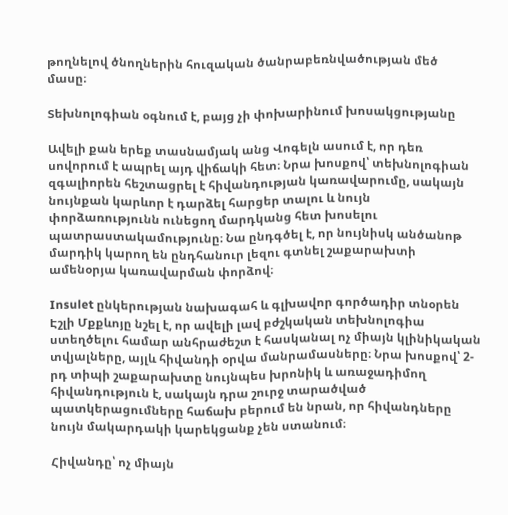թողնելով ծնողներին հուզական ծանրաբեռնվածության մեծ մասը։

Տեխնոլոգիան օգնում է, բայց չի փոխարինում խոսակցությանը

Ավելի քան երեք տասնամյակ անց Վոգելն ասում է, որ դեռ սովորում է ապրել այդ վիճակի հետ։ Նրա խոսքով՝ տեխնոլոգիան զգալիորեն հեշտացրել է հիվանդության կառավարումը, սակայն նույնքան կարևոր է դարձել հարցեր տալու և նույն փորձառությունն ունեցող մարդկանց հետ խոսելու պատրաստակամությունը։ Նա ընդգծել է, որ նույնիսկ անծանոթ մարդիկ կարող են ընդհանուր լեզու գտնել շաքարախտի ամենօրյա կառավարման փորձով։

Insulet ընկերության նախագահ և գլխավոր գործադիր տնօրեն Էշլի Մքքևոյը նշել է, որ ավելի լավ բժշկական տեխնոլոգիա ստեղծելու համար անհրաժեշտ է հասկանալ ոչ միայն կլինիկական տվյալները, այլև հիվանդի օրվա մանրամասները։ Նրա խոսքով՝ 2-րդ տիպի շաքարախտը նույնպես խրոնիկ և առաջադիմող հիվանդություն է, սակայն դրա շուրջ տարածված պատկերացումները հաճախ բերում են նրան, որ հիվանդները նույն մակարդակի կարեկցանք չեն ստանում։

Հիվանդը՝ ոչ միայն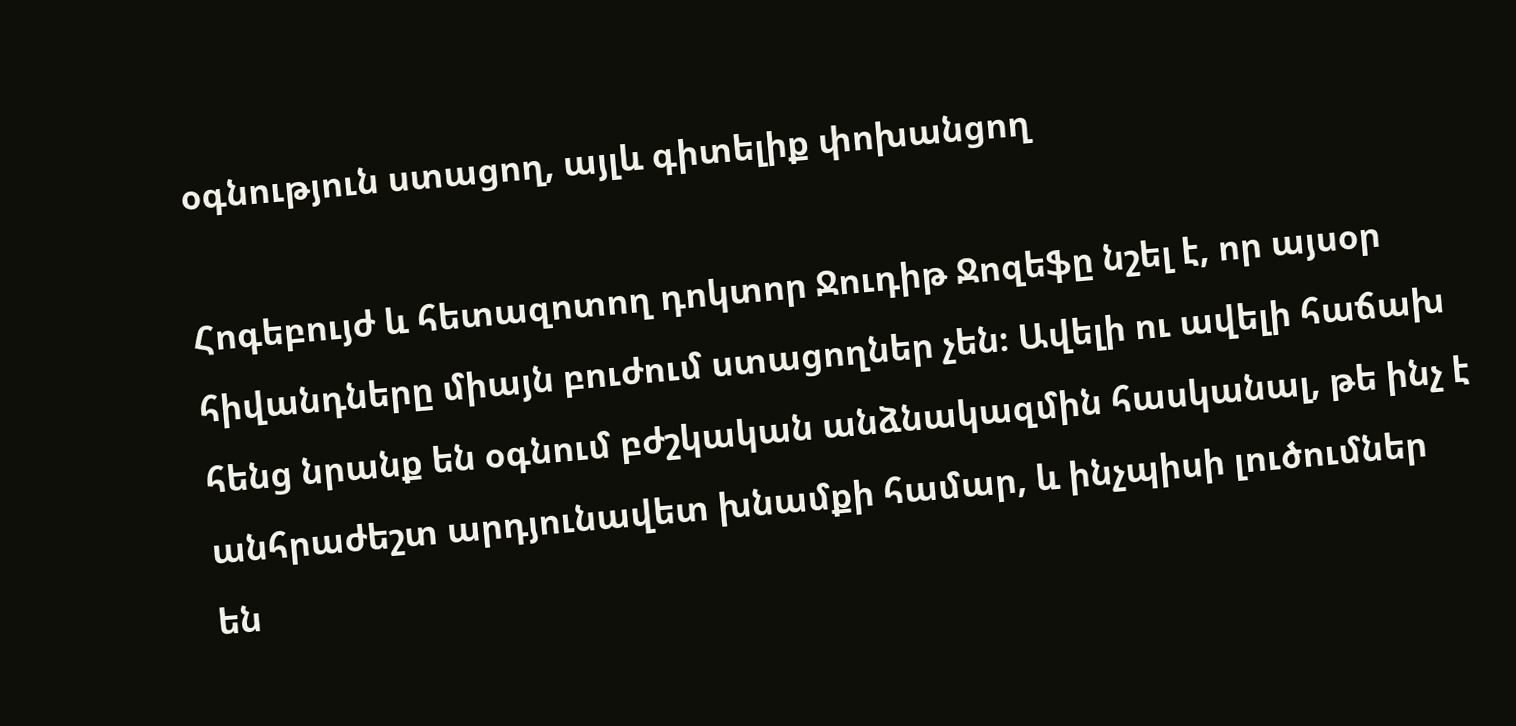օգնություն ստացող, այլև գիտելիք փոխանցող

Հոգեբույժ և հետազոտող դոկտոր Ջուդիթ Ջոզեֆը նշել է, որ այսօր հիվանդները միայն բուժում ստացողներ չեն։ Ավելի ու ավելի հաճախ հենց նրանք են օգնում բժշկական անձնակազմին հասկանալ, թե ինչ է անհրաժեշտ արդյունավետ խնամքի համար, և ինչպիսի լուծումներ են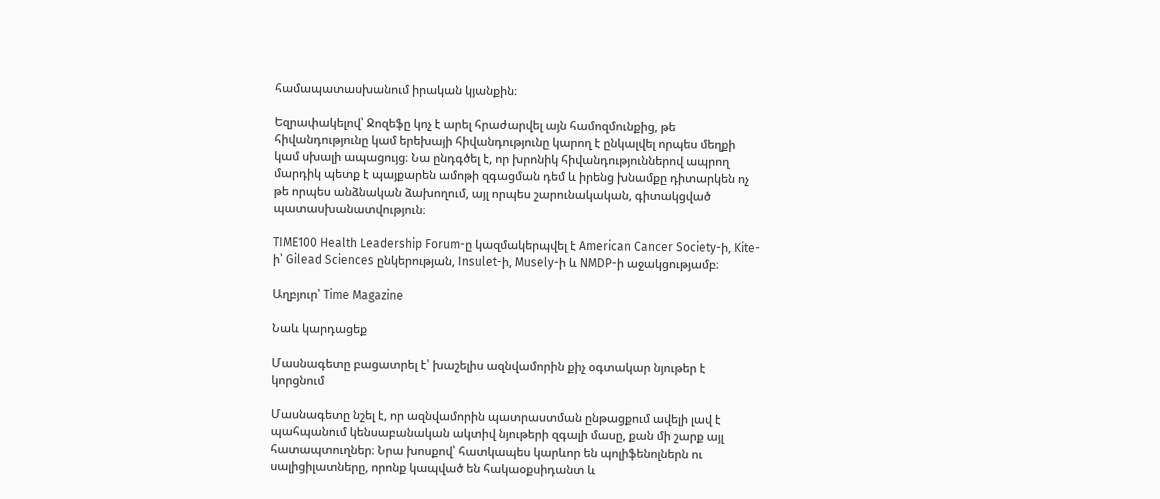համապատասխանում իրական կյանքին։

Եզրափակելով՝ Ջոզեֆը կոչ է արել հրաժարվել այն համոզմունքից, թե հիվանդությունը կամ երեխայի հիվանդությունը կարող է ընկալվել որպես մեղքի կամ սխալի ապացույց։ Նա ընդգծել է, որ խրոնիկ հիվանդություններով ապրող մարդիկ պետք է պայքարեն ամոթի զգացման դեմ և իրենց խնամքը դիտարկեն ոչ թե որպես անձնական ձախողում, այլ որպես շարունակական, գիտակցված պատասխանատվություն։

TIME100 Health Leadership Forum-ը կազմակերպվել է American Cancer Society-ի, Kite-ի՝ Gilead Sciences ընկերության, Insulet-ի, Musely-ի և NMDP-ի աջակցությամբ։

Աղբյուր՝ Time Magazine

Նաև կարդացեք

Մասնագետը բացատրել է՝ խաշելիս ազնվամորին քիչ օգտակար նյութեր է կորցնում

Մասնագետը նշել է, որ ազնվամորին պատրաստման ընթացքում ավելի լավ է պահպանում կենսաբանական ակտիվ նյութերի զգալի մասը, քան մի շարք այլ հատապտուղներ։ Նրա խոսքով՝ հատկապես կարևոր են պոլիֆենոլներն ու սալիցիլատները, որոնք կապված են հակաօքսիդանտ և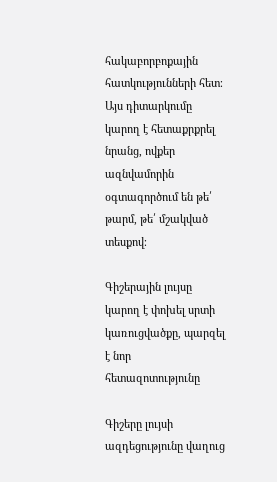հակաբորբոքային հատկությունների հետ։ Այս դիտարկումը կարող է հետաքրքրել նրանց, ովքեր ազնվամորին օգտագործում են թե՛ թարմ, թե՛ մշակված տեսքով։

Գիշերային լույսը կարող է փոխել սրտի կառուցվածքը, պարզել է նոր հետազոտությունը

Գիշերը լույսի ազդեցությունը վաղուց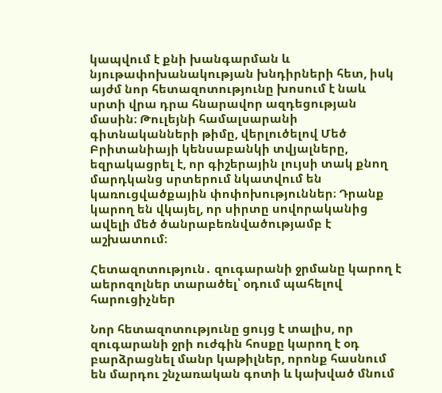կապվում է քնի խանգարման և նյութափոխանակության խնդիրների հետ, իսկ այժմ նոր հետազոտությունը խոսում է նաև սրտի վրա դրա հնարավոր ազդեցության մասին։ Թուլեյնի համալսարանի գիտնականների թիմը, վերլուծելով Մեծ Բրիտանիայի կենսաբանկի տվյալները, եզրակացրել է, որ գիշերային լույսի տակ քնող մարդկանց սրտերում նկատվում են կառուցվածքային փոփոխություններ։ Դրանք կարող են վկայել, որ սիրտը սովորականից ավելի մեծ ծանրաբեռնվածությամբ է աշխատում։

Հետազոտություն․ զուգարանի ջրմանը կարող է աերոզոլներ տարածել՝ օդում պահելով հարուցիչներ

Նոր հետազոտությունը ցույց է տալիս, որ զուգարանի ջրի ուժգին հոսքը կարող է օդ բարձրացնել մանր կաթիլներ, որոնք հասնում են մարդու շնչառական գոտի և կախված մնում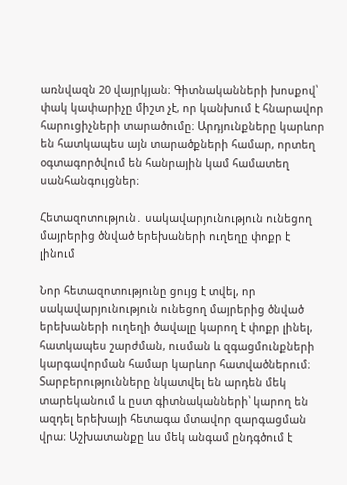առնվազն 20 վայրկյան։ Գիտնականների խոսքով՝ փակ կափարիչը միշտ չէ, որ կանխում է հնարավոր հարուցիչների տարածումը։ Արդյունքները կարևոր են հատկապես այն տարածքների համար, որտեղ օգտագործվում են հանրային կամ համատեղ սանհանգույցներ։

Հետազոտություն․ սակավարյունություն ունեցող մայրերից ծնված երեխաների ուղեղը փոքր է լինում

Նոր հետազոտությունը ցույց է տվել, որ սակավարյունություն ունեցող մայրերից ծնված երեխաների ուղեղի ծավալը կարող է փոքր լինել, հատկապես շարժման, ուսման և զգացմունքների կարգավորման համար կարևոր հատվածներում։ Տարբերությունները նկատվել են արդեն մեկ տարեկանում և ըստ գիտնականների՝ կարող են ազդել երեխայի հետագա մտավոր զարգացման վրա։ Աշխատանքը ևս մեկ անգամ ընդգծում է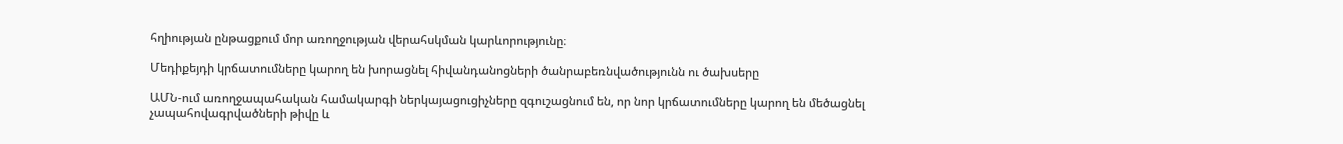հղիության ընթացքում մոր առողջության վերահսկման կարևորությունը։

Մեդիքեյդի կրճատումները կարող են խորացնել հիվանդանոցների ծանրաբեռնվածությունն ու ծախսերը

ԱՄՆ-ում առողջապահական համակարգի ներկայացուցիչները զգուշացնում են, որ նոր կրճատումները կարող են մեծացնել չապահովագրվածների թիվը և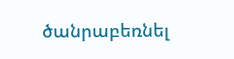ծանրաբեռնել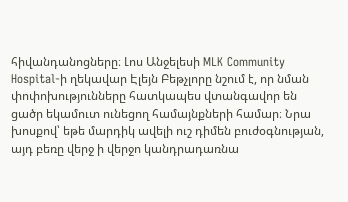հիվանդանոցները։ Լոս Անջելեսի MLK Community Hospital-ի ղեկավար Էլեյն Բեթչլորը նշում է, որ նման փոփոխությունները հատկապես վտանգավոր են ցածր եկամուտ ունեցող համայնքների համար։ Նրա խոսքով՝ եթե մարդիկ ավելի ուշ դիմեն բուժօգնության, այդ բեռը վերջ ի վերջո կանդրադառնա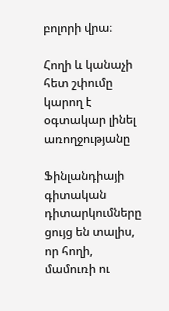բոլորի վրա։

Հողի և կանաչի հետ շփումը կարող է օգտակար լինել առողջությանը

Ֆինլանդիայի գիտական դիտարկումները ցույց են տալիս, որ հողի, մամուռի ու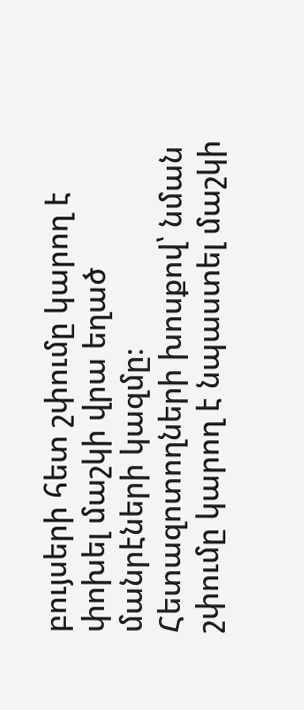բույսերի հետ շփումը կարող է փոխել մաշկի վրա եղած մանրէների կազմը։ Հետազոտողների խոսքով՝ նման շփումը կարող է նպաստել մաշկի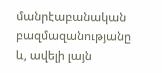մանրէաբանական բազմազանությանը և, ավելի լայն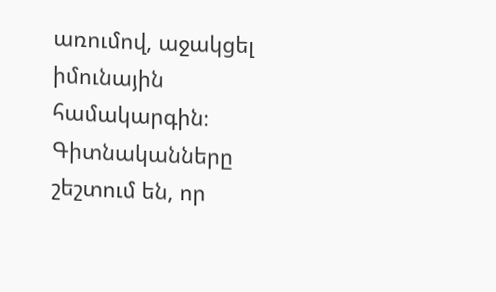առումով, աջակցել իմունային համակարգին։ Գիտնականները շեշտում են, որ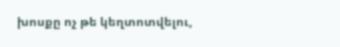խոսքը ոչ թե կեղտոտվելու,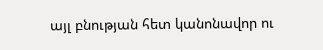այլ բնության հետ կանոնավոր ու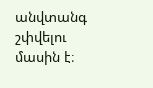անվտանգ շփվելու մասին է։